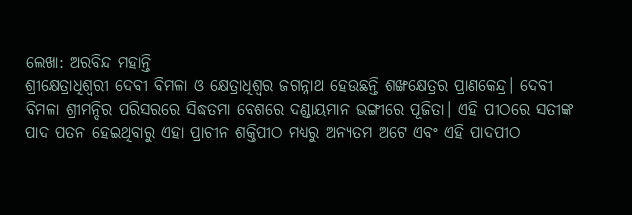ଲେଖା: ଅରବିନ୍ଦ ମହାନ୍ତି
ଶ୍ରୀକ୍ଷେତ୍ରାଧିଶ୍ଵରୀ ଦେବୀ ବିମଳା ଓ କ୍ଷେତ୍ରାଧିଶ୍ବର ଜଗନ୍ନାଥ ହେଉଛନ୍ତି ଶଙ୍ଖକ୍ଷେତ୍ରର ପ୍ରାଣକେନ୍ଦ୍ର। ଦେବୀ ବିମଳା ଶ୍ରୀମନ୍ଦିର ପରିସରରେ ସିଦ୍ଧତମା ବେଶରେ ଦଣ୍ଡାୟମାନ ଭଙ୍ଗୀରେ ପୂଜିତା। ଏହି ପୀଠରେ ସତୀଙ୍କ ପାଦ ପତନ ହେଇଥିବାରୁ ଏହା ପ୍ରାଚୀନ ଶକ୍ତିପୀଠ ମଧ୍ୟରୁ ଅନ୍ୟତମ ଅଟେ ଏବଂ ଏହି ପାଦପୀଠ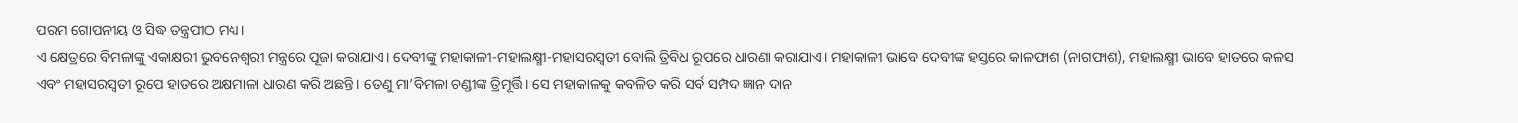ପରମ ଗୋପନୀୟ ଓ ସିଦ୍ଧ ତନ୍ତ୍ରପୀଠ ମଧ୍ୟ।
ଏ କ୍ଷେତ୍ରରେ ବିମଳାଙ୍କୁ ଏକାକ୍ଷରୀ ଭୁବନେଶ୍ଵରୀ ମନ୍ତ୍ରରେ ପୂଜା କରାଯାଏ। ଦେବୀଙ୍କୁ ମହାକାଳୀ-ମହାଲକ୍ଷ୍ମୀ-ମହାସରସ୍ୱତୀ ବୋଲି ତ୍ରିବିଧ ରୂପରେ ଧାରଣା କରାଯାଏ। ମହାକାଳୀ ଭାବେ ଦେବୀଙ୍କ ହସ୍ତରେ କାଳଫାଶ (ନାଗଫାଶ), ମହାଲକ୍ଷ୍ମୀ ଭାବେ ହାତରେ କଳସ ଏବଂ ମହାସରସ୍ୱତୀ ରୂପେ ହାତରେ ଅକ୍ଷମାଳା ଧାରଣ କରି ଅଛନ୍ତି। ତେଣୁ ମା’ବିମଳା ଚଣ୍ଡୀଙ୍କ ତ୍ରିମୂର୍ତ୍ତି। ସେ ମହାକାଳକୁ କବଳିତ କରି ସର୍ବ ସମ୍ପଦ ଜ୍ଞାନ ଦାନ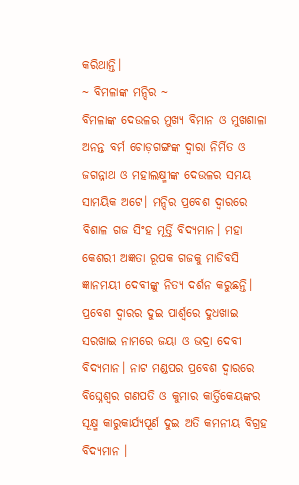କରିଥାନ୍ତି।
~ ବିମଳାଙ୍କ ମନ୍ଦିର ~
ବିମଳାଙ୍କ ଦେଉଳର ମୁଖ୍ୟ ବିମାନ ଓ ମୁଖଶାଳା ଅନନ୍ତ ବର୍ମ ଚୋଡ଼ଗଙ୍ଗଙ୍କ ଦ୍ୱାରା ନିର୍ମିତ ଓ ଜଗନ୍ନାଥ ଓ ମହାଲକ୍ଷ୍ମୀଙ୍କ ଦେଉଳର ସମୟ ସାମୟିକ ଅଟେ। ମନ୍ଦିର ପ୍ରବେଶ ଦ୍ବାରରେ ବିଶାଳ ଗଜ ସିଂହ ମୂର୍ତ୍ତି ବିଦ୍ୟମାନ। ମହା କେଶରୀ ଅଜ୍ଞତା ରୂପକ ଗଜକୁ ମାଡିବସି ଜ୍ଞାନମୟୀ ଦେବୀଙ୍କୁ ନିତ୍ୟ ଦର୍ଶନ କରୁଛନ୍ତି। ପ୍ରବେଶ ଦ୍ଵାରର ଦୁଇ ପାର୍ଶ୍ୱରେ ଦୁଧଖାଇ ସରଖାଇ ନାମରେ ଜୟା ଓ ଭଦ୍ରା ଦେବୀ ବିଦ୍ୟମାନ। ନାଟ ମଣ୍ଡପର ପ୍ରବେଶ ଦ୍ବାରରେ ବିଘ୍ନେଶ୍ବର ଗଣପତି ଓ କୁମାର କାର୍ତ୍ତିକେୟଙ୍କର ସୂକ୍ଷ୍ମ କାରୁକାର୍ଯ୍ୟପୂର୍ଣ ଦୁଇ ଅତି କମନୀୟ ବିଗ୍ରହ ବିଦ୍ୟମାନ ।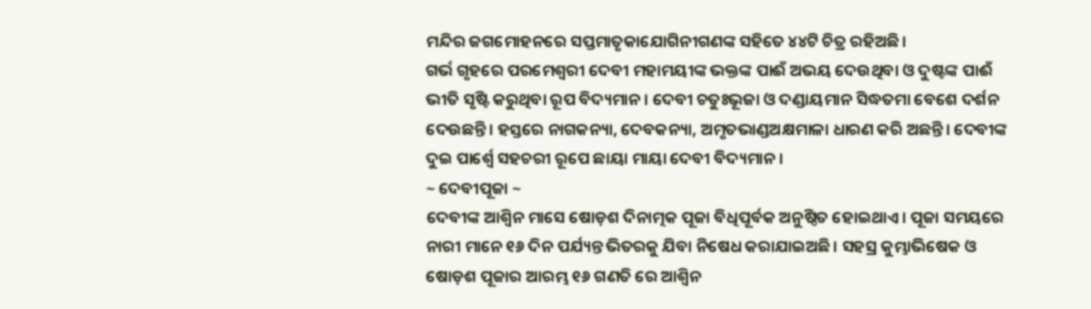ମନ୍ଦିର ଜଗମୋହନରେ ସପ୍ତମାତୃକାଯୋଗିନୀଗଣଙ୍କ ସହିତେ ୪୪ଟି ଚିତ୍ର ରହିଅଛି।
ଗର୍ଭ ଗୃହରେ ପରମେଶ୍ୱରୀ ଦେବୀ ମହାମୟୀଙ୍କ ଭକ୍ତଙ୍କ ପାଈଁ ଅଭୟ ଦେଉଥିବା ଓ ଦୁଷ୍ଟଙ୍କ ପାଈଁ ଭୀତି ସୃଷ୍ଟି କରୁଥିବା ରୂପ ବିଦ୍ୟମାନ। ଦେବୀ ଚତୁଃଭୂଜା ଓ ଦଣ୍ଡାୟମାନ ସିଦ୍ଧତମା ବେଶେ ଦର୍ଶନ ଦେଉଛନ୍ତି। ହସ୍ତରେ ନାଗକନ୍ୟା, ଦେବକନ୍ୟା, ଅମୃତଭାଣ୍ଡଅକ୍ଷମାଳା ଧାରଣ କରି ଅଛନ୍ତି। ଦେବୀଙ୍କ ଦୁଇ ପାର୍ଶ୍ଵେ ସହଚରୀ ରୂପେ ଛାୟା ମାୟା ଦେବୀ ବିଦ୍ୟମାନ।
~ ଦେବୀପୂଜା ~
ଦେବୀଙ୍କ ଆଶ୍ୱିନ ମାସେ ଷୋଡ଼ଶ ଦିନାତ୍ମକ ପୂଜା ବିଧିପୂର୍ବକ ଅନୁଷ୍ଠିତ ହୋଇଥାଏ। ପୂଜା ସମୟରେ ନାରୀ ମାନେ ୧୬ ଦିନ ପର୍ଯ୍ୟନ୍ତ ଭିତରକୁ ଯିବା ନିଷେଧ କରାଯାଇଅଛି। ସହସ୍ର କୁମ୍ଭାଭିଷେକ ଓ ଷୋଡ଼ଶ ପୂଜାର ଆରମ୍ଭ ୧୬ ଗଣତି ରେ ଆଶ୍ୱିନ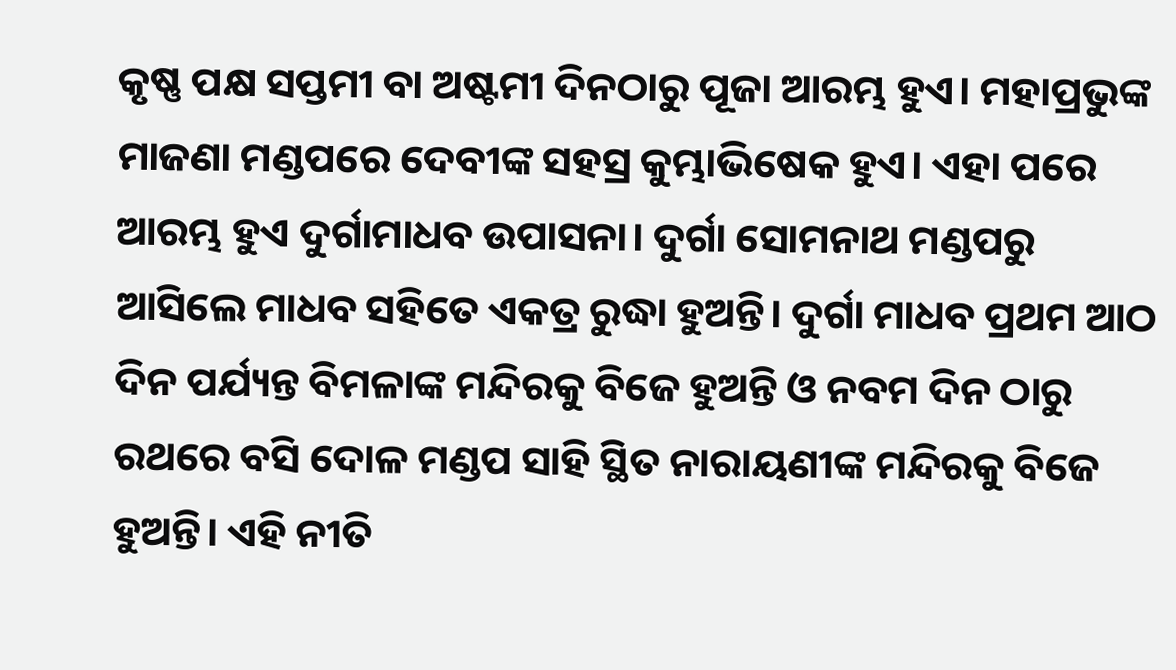କୃଷ୍ଣ ପକ୍ଷ ସପ୍ତମୀ ବା ଅଷ୍ଟମୀ ଦିନଠାରୁ ପୂଜା ଆରମ୍ଭ ହୁଏ। ମହାପ୍ରଭୁଙ୍କ ମାଜଣା ମଣ୍ଡପରେ ଦେବୀଙ୍କ ସହସ୍ର କୁମ୍ଭାଭିଷେକ ହୁଏ। ଏହା ପରେ ଆରମ୍ଭ ହୁଏ ଦୁର୍ଗାମାଧବ ଉପାସନା। ଦୁର୍ଗା ସୋମନାଥ ମଣ୍ଡପରୁ ଆସିଲେ ମାଧବ ସହିତେ ଏକତ୍ର ରୁଦ୍ଧା ହୁଅନ୍ତି। ଦୁର୍ଗା ମାଧବ ପ୍ରଥମ ଆଠ ଦିନ ପର୍ଯ୍ୟନ୍ତ ବିମଳାଙ୍କ ମନ୍ଦିରକୁ ବିଜେ ହୁଅନ୍ତି ଓ ନବମ ଦିନ ଠାରୁ ରଥରେ ବସି ଦୋଳ ମଣ୍ଡପ ସାହି ସ୍ଥିତ ନାରାୟଣୀଙ୍କ ମନ୍ଦିରକୁ ବିଜେ ହୁଅନ୍ତି। ଏହି ନୀତି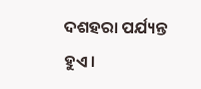ଦଶହରା ପର୍ଯ୍ୟନ୍ତ ହୁଏ।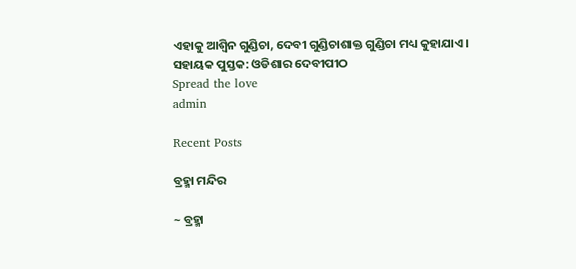ଏହାକୁ ଆଶ୍ୱିନ ଗୁଣ୍ଡିଚା, ଦେବୀ ଗୁଣ୍ଡିଚାଶାକ୍ତ ଗୁଣ୍ଡିଚା ମଧ୍ୟ କୁହାଯାଏ।
ସହାୟକ ପୁସ୍ତକ: ଓଡିଶାର ଦେବୀପୀଠ
Spread the love
admin

Recent Posts

ବ୍ରହ୍ମା ମନ୍ଦିର

~ ବ୍ରହ୍ମା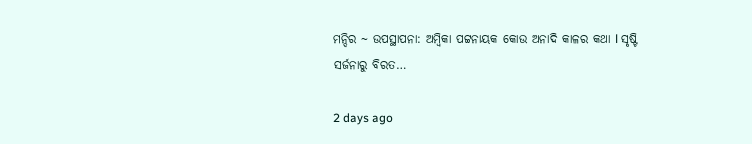ମନ୍ଦିର ~ ଉପସ୍ଥାପନା: ଅମ୍ବିକା ପଟ୍ଟନାୟକ କୋଉ ଅନାଦି କାଳର କଥା l ସୃଷ୍ଟି ସର୍ଜନାରୁ ବିରତ…

2 days ago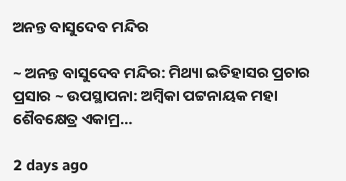ଅନନ୍ତ ବାସୁଦେବ ମନ୍ଦିର

~ ଅନନ୍ତ ବାସୁଦେବ ମନ୍ଦିର: ମିଥ୍ୟା ଇତିହାସର ପ୍ରଚାର ପ୍ରସାର ~ ଉପସ୍ଥାପନା: ଅମ୍ବିକା ପଟ୍ଟନାୟକ ମହା ଶୈବକ୍ଷେତ୍ର ଏକାମ୍ର…

2 days ago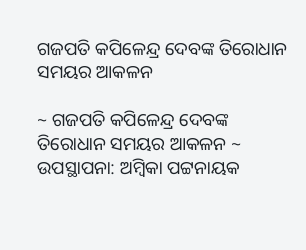ଗଜପତି କପିଳେନ୍ଦ୍ର ଦେବଙ୍କ ତିରୋଧାନ ସମୟର ଆକଳନ

~ ଗଜପତି କପିଳେନ୍ଦ୍ର ଦେବଙ୍କ ତିରୋଧାନ ସମୟର ଆକଳନ ~ ଉପସ୍ଥାପନା: ଅମ୍ବିକା ପଟ୍ଟନାୟକ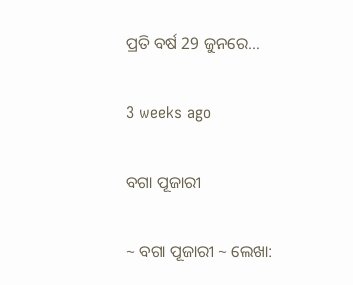ପ୍ରତି ବର୍ଷ 29 ଜୁନରେ…

3 weeks ago

ବଗା ପୂଜାରୀ

~ ବଗା ପୂଜାରୀ ~ ଲେଖା: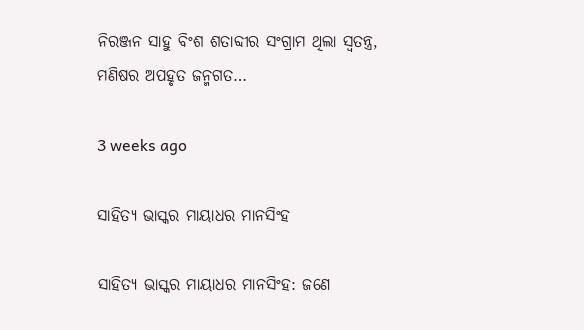ନିରଞ୍ଜନ ସାହୁ ବିଂଶ ଶତାବ୍ଦୀର ସଂଗ୍ରାମ ଥିଲା ସ୍ଵତନ୍ତ୍ର, ମଣିଷର ଅପହୃତ ଜନ୍ମଗତ…

3 weeks ago

ସାହିତ୍ୟ ଭାସ୍କର ମାୟାଧର ମାନସିଂହ

ସାହିତ୍ୟ ଭାସ୍କର ମାୟାଧର ମାନସିଂହ: ଜଣେ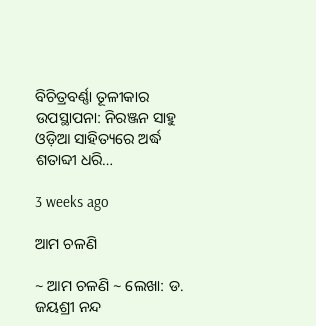ବିଚିତ୍ରବର୍ଣ୍ଣା ତୂଳୀକାର ଉପସ୍ଥାପନା: ନିରଞ୍ଜନ ସାହୁ ଓଡ଼ିଆ ସାହିତ୍ୟରେ ଅର୍ଦ୍ଧ ଶତାବ୍ଦୀ ଧରି…

3 weeks ago

ଆମ ଚଳଣି

~ ଆମ ଚଳଣି ~ ଲେଖା: ଡ. ଜୟଶ୍ରୀ ନନ୍ଦ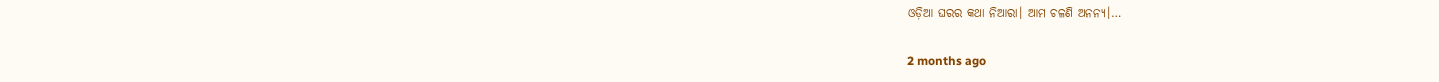ଓଡ଼ିଆ ଘରର କଥା ନିଆରା। ଆମ ଚଳଣି ଅନନ୍ୟ।…

2 months ago